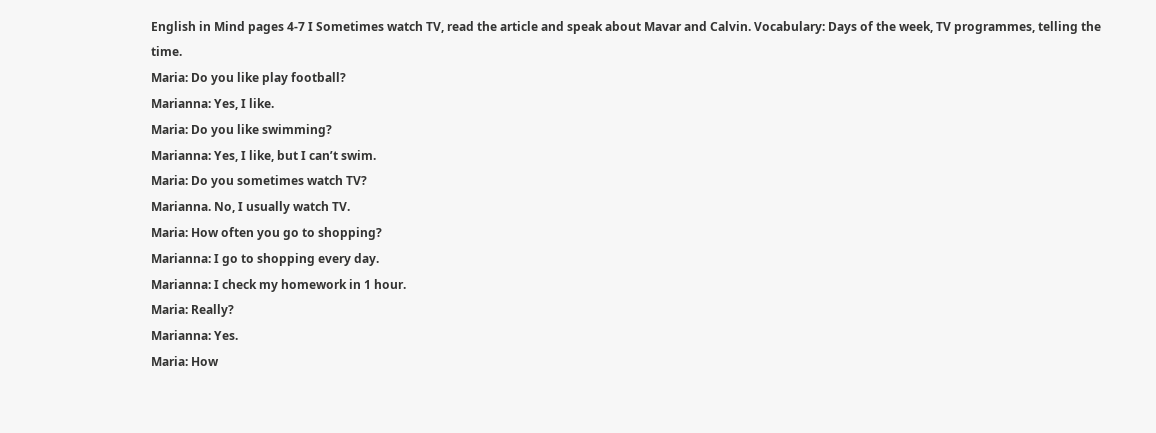English in Mind pages 4-7 I Sometimes watch TV, read the article and speak about Mavar and Calvin. Vocabulary: Days of the week, TV programmes, telling the time.
Maria: Do you like play football?
Marianna: Yes, I like.
Maria: Do you like swimming?
Marianna: Yes, I like, but I can’t swim.
Maria: Do you sometimes watch TV?
Marianna. No, I usually watch TV.
Maria: How often you go to shopping?
Marianna: I go to shopping every day.
Marianna: I check my homework in 1 hour.
Maria: Really?
Marianna: Yes.
Maria: How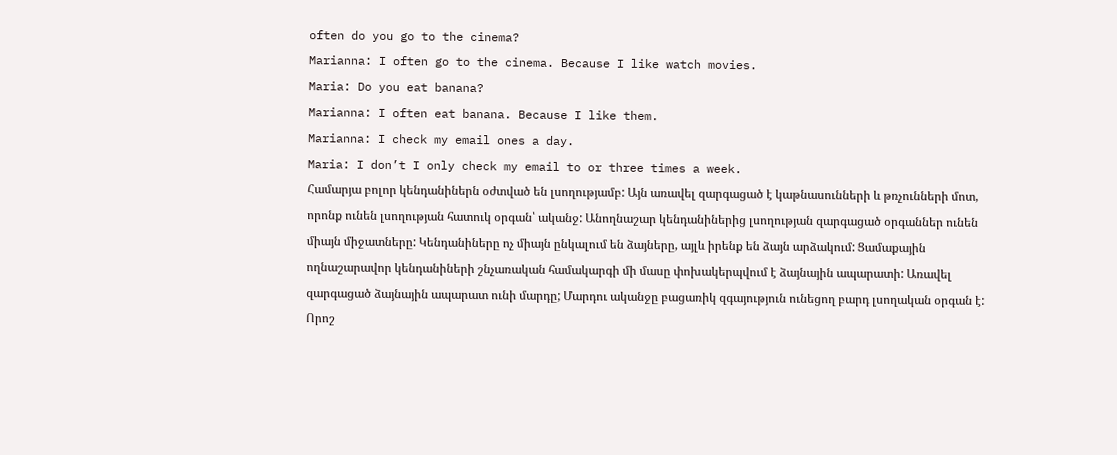often do you go to the cinema?
Marianna: I often go to the cinema. Because I like watch movies.
Maria: Do you eat banana?
Marianna: I often eat banana. Because I like them.
Marianna: I check my email ones a day.
Maria: I don’t I only check my email to or three times a week.
Համարյա բոլոր կենդանիներն օժտված են լսողությամբ: Այն առավել զարգացած է կաթնասունների և թռչունների մոտ, որոնք ունեն լսողության հատուկ օրգան՝ ականջ: Անողնաշար կենդանիներից լսողության զարգացած օրգաններ ունեն միայն միջատները: Կենդանիները ոչ միայն ընկալում են ձայները, այլև իրենք են ձայն արձակում: Ցամաքային ողնաշարավոր կենդանիների շնչառական համակարգի մի մասը փոխակերպվում է ձայնային ապարատի: Առավել զարգացած ձայնային ապարատ ունի մարդը; Մարդու ականջը բացառիկ զգայություն ունեցող բարդ լսողական օրգան է: Որոշ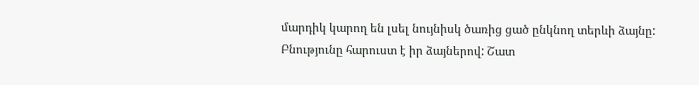մարդիկ կարող են լսել նույնիսկ ծառից ցած ընկնող տերևի ձայնը:
Բնությունը հարուստ է իր ձայներով: Շատ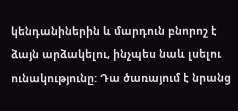կենդանիներին և մարդուն բնորոշ է ձայն արձակելու, ինչպես նաև լսելու ունակությունը: Դա ծառայում է նրանց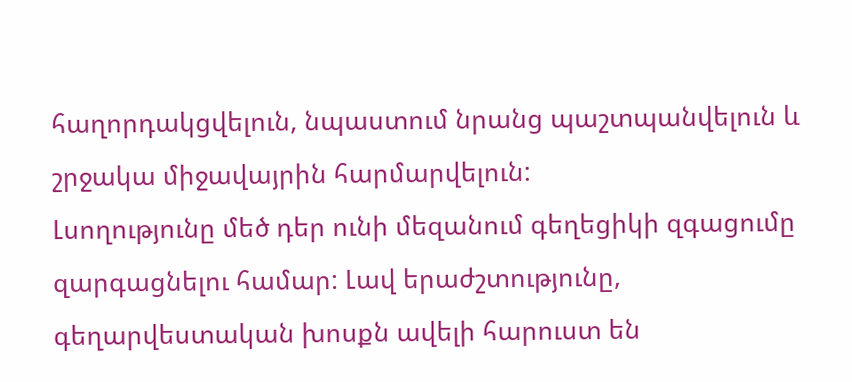հաղորդակցվելուն, նպաստում նրանց պաշտպանվելուն և շրջակա միջավայրին հարմարվելուն:
Լսողությունը մեծ դեր ունի մեզանում գեղեցիկի զգացումը զարգացնելու համար: Լավ երաժշտությունը, գեղարվեստական խոսքն ավելի հարուստ են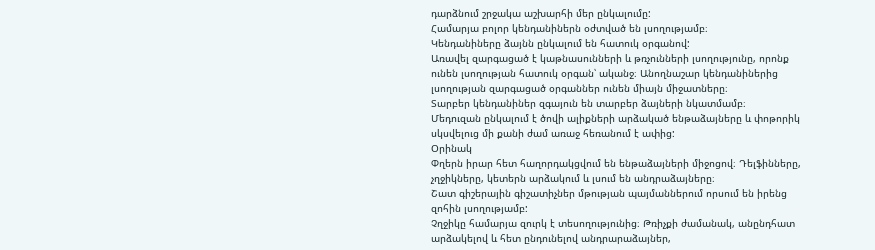դարձնում շրջակա աշխարհի մեր ընկալումը:
Համարյա բոլոր կենդանիներն օժտված են լսողությամբ։
Կենդանիները ձայնն ընկալում են հատուկ օրգանով:
Առավել զարգացած է կաթնասունների և թռչունների լսողությունը, որոնք ունեն լսողության հատուկ օրգան՝ ականջ։ Անողնաշար կենդանիներից լսողության զարգացած օրգաններ ունեն միայն միջատները։
Տարբեր կենդանիներ զգայուն են տարբեր ձայների նկատմամբ։
Մեդուզան ընկալում է ծովի ալիքների արձակած ենթաձայները և փոթորիկ սկսվելուց մի քանի ժամ առաջ հեռանում է ափից:
Օրինակ
Փղերն իրար հետ հաղորդակցվում են ենթաձայների միջոցով։ Դելֆինները, չղջիկները, կետերն արձակում և լսում են անդրաձայները։
Շատ գիշերային գիշատիչներ մթության պայմաններում որսում են իրենց զոհին լսողությամբ:
Չղջիկը համարյա զուրկ է տեսողությունից։ Թռիչքի ժամանակ, անընդհատ արձակելով և հետ ընդունելով անդրարաձայներ,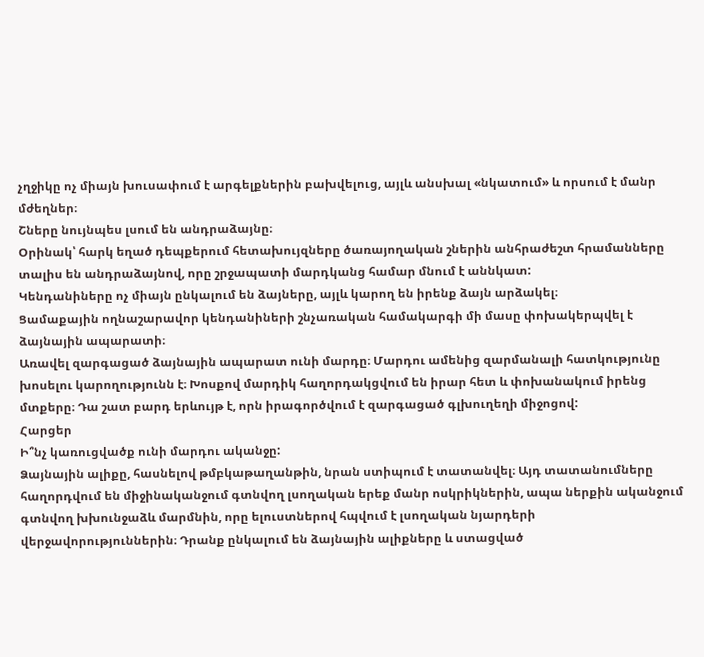չղջիկը ոչ միայն խուսափում է արգելքներին բախվելուց, այլև անսխալ «նկատում» և որսում է մանր մժեղներ։
Շները նույնպես լսում են անդրաձայնը։
Օրինակ՝ հարկ եղած դեպքերում հետախույզները ծառայողական շներին անհրաժեշտ հրամանները տալիս են անդրաձայնով, որը շրջապատի մարդկանց համար մնում է աննկատ:
Կենդանիները ոչ միայն ընկալում են ձայները, այլև կարող են իրենք ձայն արձակել։
Ցամաքային ողնաշարավոր կենդանիների շնչառական համակարգի մի մասը փոխակերպվել է ձայնային ապարատի։
Առավել զարգացած ձայնային ապարատ ունի մարդը։ Մարդու ամենից զարմանալի հատկությունը խոսելու կարողությունն է։ Խոսքով մարդիկ հաղորդակցվում են իրար հետ և փոխանակում իրենց մտքերը։ Դա շատ բարդ երևույթ է, որն իրագործվում է զարգացած գլխուղեղի միջոցով:
Հարցեր
Ի՞նչ կառուցվածք ունի մարդու ականջը:
Ձայնային ալիքը, հասնելով թմբկաթաղանթին, նրան ստիպում է տատանվել։ Այդ տատանումները հաղորդվում են միջինականջում գտնվող լսողական երեք մանր ոսկրիկներին, ապա ներքին ականջում գտնվող խխունջաձև մարմնին, որը ելուստներով հպվում է լսողական նյարդերի վերջավորություններին։ Դրանք ընկալում են ձայնային ալիքները և ստացված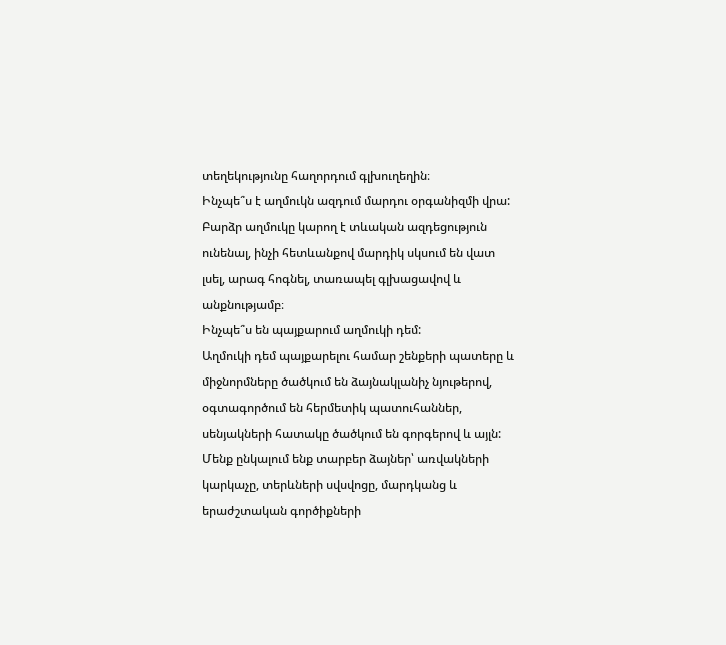տեղեկությունը հաղորդում գլխուղեղին։
Ինչպե՞ս է աղմուկն ազդում մարդու օրգանիզմի վրա:
Բարձր աղմուկը կարող է տևական ազդեցություն ունենալ, ինչի հետևանքով մարդիկ սկսում են վատ լսել, արագ հոգնել, տառապել գլխացավով և անքնությամբ։
Ինչպե՞ս են պայքարում աղմուկի դեմ:
Աղմուկի դեմ պայքարելու համար շենքերի պատերը և միջնորմները ծածկում են ձայնակլանիչ նյութերով, օգտագործում են հերմետիկ պատուհաններ, սենյակների հատակը ծածկում են գորգերով և այլն:
Մենք ընկալում ենք տարբեր ձայներ՝ առվակների կարկաչը, տերևների սվսվոցը, մարդկանց և երաժշտական գործիքների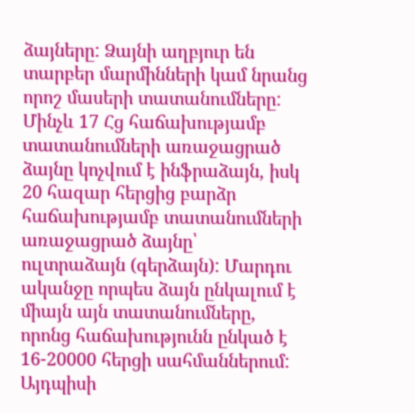ձայները: Ձայնի աղբյուր են տարբեր մարմինների կամ նրանց որոշ մասերի տատանումները: Մինչև 17 Հց հաճախությամբ տատանումների առաջացրած ձայնը կոչվում է ինֆրաձայն, իսկ 20 հազար հերցից բարձր հաճախությամբ տատանումների առաջացրած ձայնը՝ ուլտրաձայն (գերձայն): Մարդու ականջը որպես ձայն ընկալում է միայն այն տատանումները, որոնց հաճախությունն ընկած է 16-20000 հերցի սահմաններում: Այդպիսի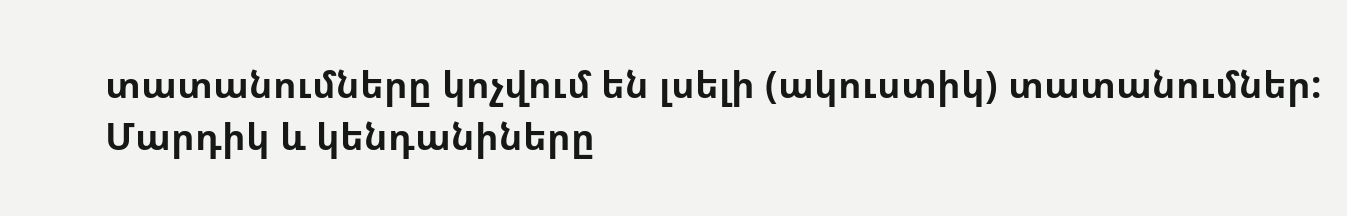տատանումները կոչվում են լսելի (ակուստիկ) տատանումներ:
Մարդիկ և կենդանիները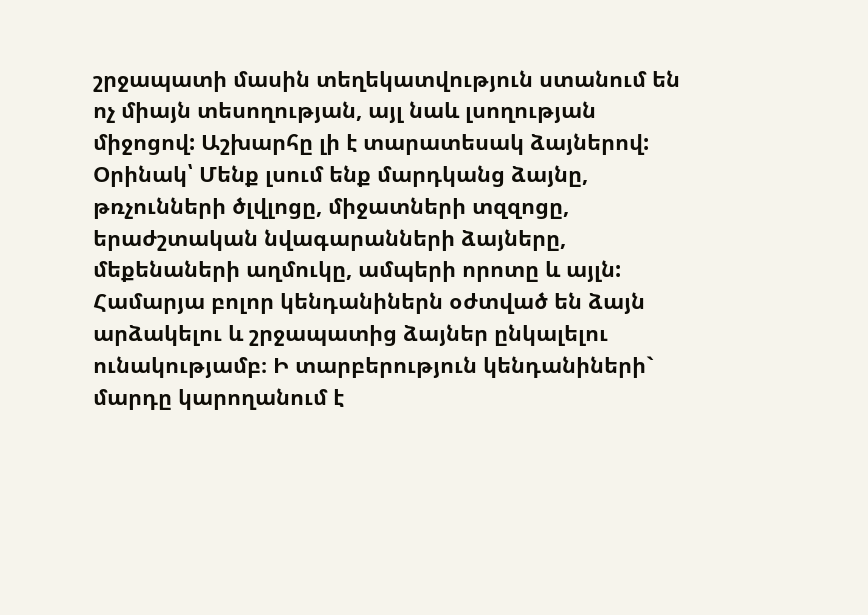շրջապատի մասին տեղեկատվություն ստանում են ոչ միայն տեսողության, այլ նաև լսողության միջոցով: Աշխարհը լի է տարատեսակ ձայներով:
Օրինակ՝ Մենք լսում ենք մարդկանց ձայնը, թռչունների ծլվլոցը, միջատների տզզոցը, երաժշտական նվագարանների ձայները, մեքենաների աղմուկը, ամպերի որոտը և այլն: Համարյա բոլոր կենդանիներն օժտված են ձայն արձակելու և շրջապատից ձայներ ընկալելու ունակությամբ։ Ի տարբերություն կենդանիների` մարդը կարողանում է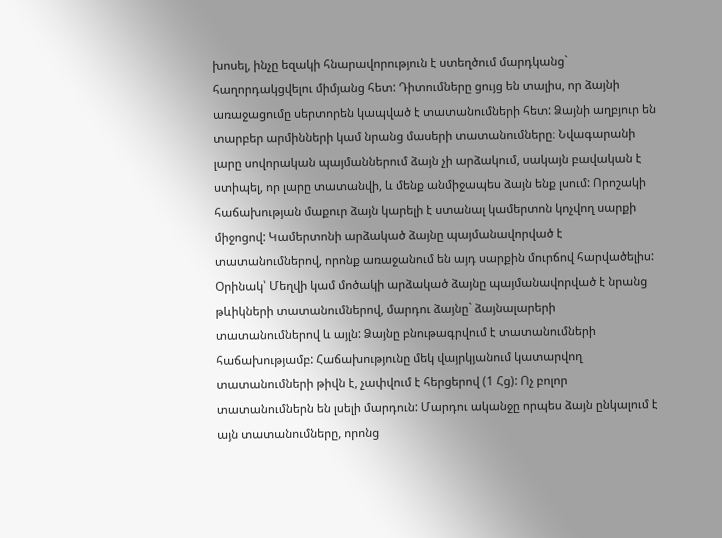խոսել, ինչը եզակի հնարավորություն է ստեղծում մարդկանց` հաղորդակցվելու միմյանց հետ: Դիտումները ցույց են տալիս, որ ձայնի առաջացումը սերտորեն կապված է տատանումների հետ: Ձայնի աղբյուր են տարբեր արմինների կամ նրանց մասերի տատանումները։ Նվագարանի լարը սովորական պայմաններում ձայն չի արձակում, սակայն բավական է ստիպել, որ լարը տատանվի, և մենք անմիջապես ձայն ենք լսում: Որոշակի հաճախության մաքուր ձայն կարելի է ստանալ կամերտոն կոչվող սարքի միջոցով: Կամերտոնի արձակած ձայնը պայմանավորված է տատանումներով, որոնք առաջանում են այդ սարքին մուրճով հարվածելիս:
Օրինակ՝ Մեղվի կամ մոծակի արձակած ձայնը պայմանավորված է նրանց թևիկների տատանումներով, մարդու ձայնը` ձայնալարերի տատանումներով և այլն: Ձայնը բնութագրվում է տատանումների հաճախությամբ: Հաճախությունը մեկ վայրկյանում կատարվող տատանումների թիվն է, չափվում է հերցերով (1 Հց): Ոչ բոլոր տատանումներն են լսելի մարդուն: Մարդու ականջը որպես ձայն ընկալում է այն տատանումները, որոնց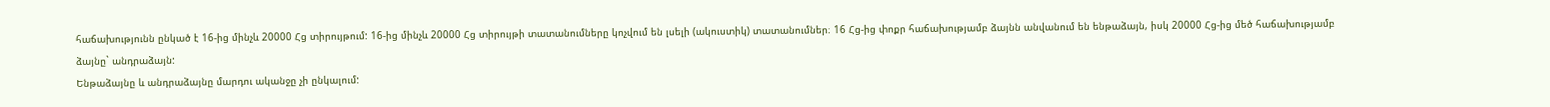հաճախությունն ընկած է 16-ից մինչև 20000 Հց տիրույթում: 16-ից մինչև 20000 Հց տիրույթի տատանումները կոչվում են լսելի (ակուստիկ) տատանումներ։ 16 Հց-ից փոքր հաճախությամբ ձայնն անվանում են ենթաձայն, իսկ 20000 Հց-ից մեծ հաճախությամբ ձայնը` անդրաձայն:
Ենթաձայնը և անդրաձայնը մարդու ականջը չի ընկալում: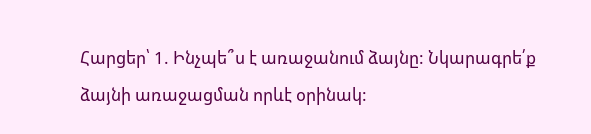Հարցեր՝ 1. Ինչպե՞ս է առաջանում ձայնը: Նկարագրե՛ք ձայնի առաջացման որևէ օրինակ: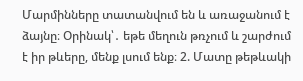Մարմինները տատանվում են և առաջանում է ձայնը։ Օրինակ՝․ եթե մեղուն թռչում և շարժում է իր թևերը, մենք լսում ենք։ 2. Մատը թեթևակի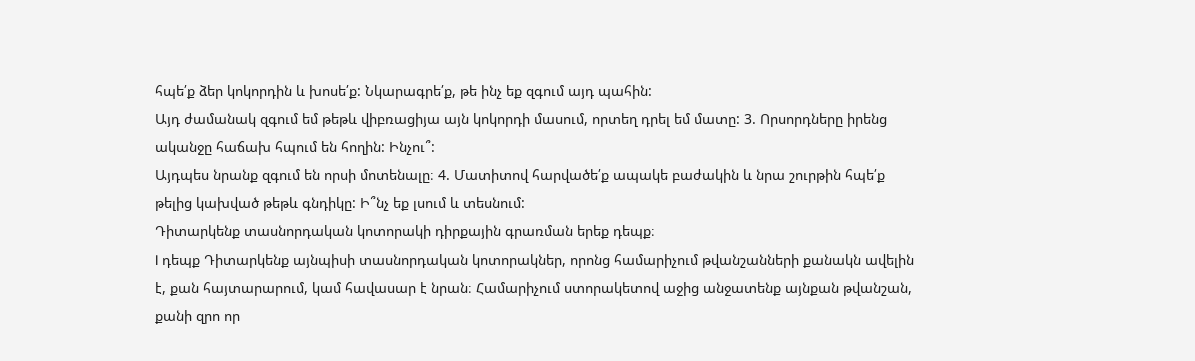հպե՛ք ձեր կոկորդին և խոսե՛ք: Նկարագրե՛ք, թե ինչ եք զգում այդ պահին:
Այդ ժամանակ զգում եմ թեթև վիբռացիյա այն կոկորդի մասում, որտեղ դրել եմ մատը: 3. Որսորդները իրենց ականջը հաճախ հպում են հողին: Ինչու՞:
Այդպես նրանք զգում են որսի մոտենալը։ 4. Մատիտով հարվածե՛ք ապակե բաժակին և նրա շուրթին հպե՛ք թելից կախված թեթև գնդիկը: Ի՞նչ եք լսում և տեսնում:
Դիտարկենք տասնորդական կոտորակի դիրքային գրառման երեք դեպք։
I դեպք Դիտարկենք այնպիսի տասնորդական կոտորակներ, որոնց համարիչում թվանշանների քանակն ավելին է, քան հայտարարում, կամ հավասար է նրան։ Համարիչում ստորակետով աջից անջատենք այնքան թվանշան, քանի զրո որ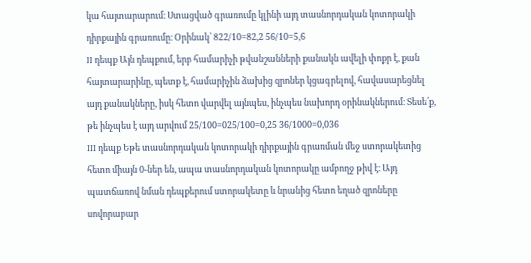կա հայտարարում։ Ստացված գրառումը կլինի այդ տասնորդական կոտորակի դիրքային գրառումը։ Օրինակ՝ 822/10=82,2 56/10=5,6
II դեպք Այն դեպքում, երբ համարիչի թվանշանների քանակն ավելի փոքր է, քան հայտարարինը, պետք է, համարիչին ձախից զրոներ կցագրելով, հավասարեցնել այդ քանակները, իսկ հետո վարվել այնպես, ինչպես նախորդ օրինակներում։ Տեսե՛ք, թե ինչպես է այդ արվում 25/100=025/100=0,25 36/1000=0,036
III դեպք Եթե տասնորդական կոտորակի դիրքային գրառման մեջ ստորակետից հետո միայն 0-ներ են, ապա տասնորդական կոտորակը ամբողջ թիվ է։ Այդ պատճառով նման դեպքերում ստորակետը և նրանից հետո եղած զրոները սովորաբար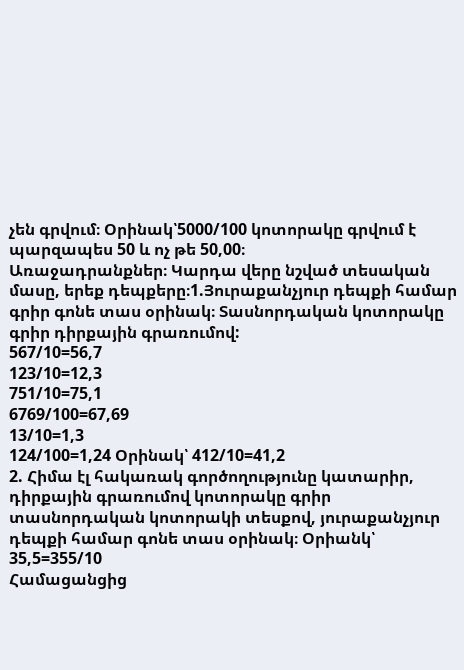չեն գրվում։ Օրինակ՝5000/100 կոտորակը գրվում է պարզապես 50 և ոչ թե 50,00։
Առաջադրանքներ։ Կարդա վերը նշված տեսական մասը, երեք դեպքերը։1.Յուրաքանչյուր դեպքի համար գրիր գոնե տաս օրինակ։ Տասնորդական կոտորակը գրիր դիրքային գրառումով:
567/10=56,7
123/10=12,3
751/10=75,1
6769/100=67,69
13/10=1,3
124/100=1,24 Օրինակ՝ 412/10=41,2
2. Հիմա էլ հակառակ գործողությունը կատարիր, դիրքային գրառումով կոտորակը գրիր տասնորդական կոտորակի տեսքով, յուրաքանչյուր դեպքի համար գոնե տաս օրինակ։ Օրիանկ՝ 35,5=355/10
Համացանցից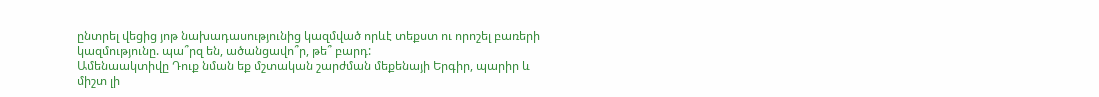ընտրել վեցից յոթ նախադասությունից կազմված որևէ տեքստ ու որոշել բառերի կազմությունը. պա՞րզ են, ածանցավո՞ր, թե՞ բարդ:
Ամենաակտիվը Դուք նման եք մշտական շարժման մեքենայի Երգիր, պարիր և միշտ լի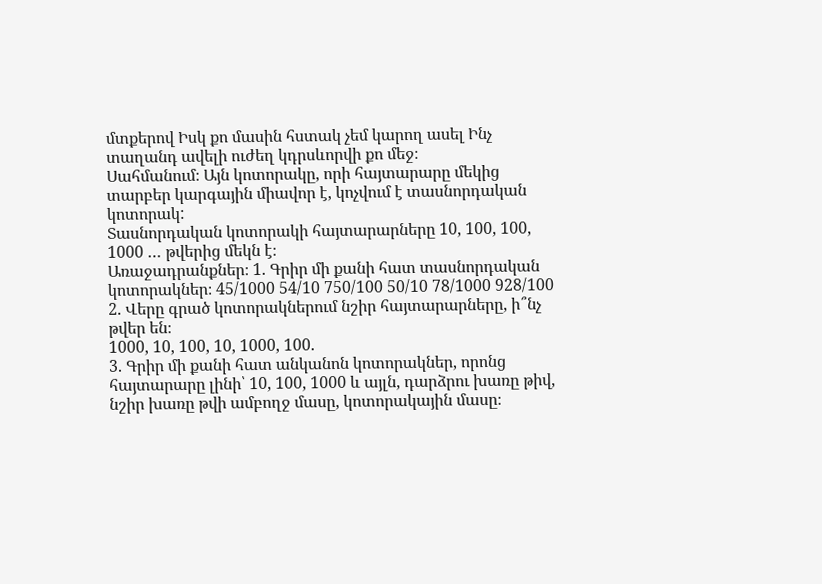մտքերով Իսկ քո մասին հստակ չեմ կարող ասել Ինչ տաղանդ ավելի ուժեղ կդրսևորվի քո մեջ։
Սահմանում։ Այն կոտորակը, որի հայտարարը մեկից տարբեր կարգային միավոր է, կոչվում է տասնորդական կոտորակ:
Տասնորդական կոտորակի հայտարարները 10, 100, 100, 1000 … թվերից մեկն է։
Առաջադրանքներ։ 1. Գրիր մի քանի հատ տասնորդական կոտորակներ։ 45/1000 54/10 750/100 50/10 78/1000 928/100 2. Վերը գրած կոտորակներում նշիր հայտարարները, ի՞նչ թվեր են։
1000, 10, 100, 10, 1000, 100.
3. Գրիր մի քանի հատ անկանոն կոտորակներ, որոնց հայտարարը լինի՝ 10, 100, 1000 և այլն, դարձրու խառը թիվ, նշիր խառը թվի ամբողջ մասը, կոտորակային մասը։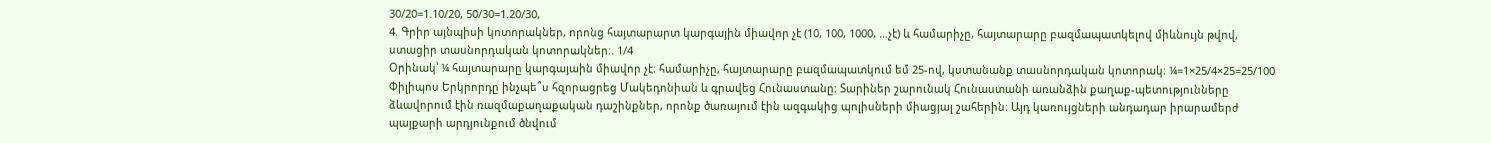30/20=1.10/20, 50/30=1.20/30,
4. Գրիր այնպիսի կոտորակներ, որոնց հայտարարտ կարգային միավոր չէ (10, 100, 1000, …չէ) և համարիչը, հայտարարը բազմապատկելով միևնույն թվով, ստացիր տասնորդական կոտորակներ։. 1/4
Օրինակ՝ ¼ հայտարարը կարգայաին միավոր չէ։ համարիչը, հայտարարը բազմապատկում եմ 25-ով, կստանանք տասնորդական կոտորակ։ ¼=1×25/4×25=25/100
Փիլիպոս Երկրորդը ինչպե՞ս հզորացրեց Մակեդոնիան և գրավեց Հունաստանը։ Տարիներ շարունակ Հունաստանի առանձին քաղաք-պետությունները ձևավորում էին ռազմաքաղաքական դաշինքներ, որոնք ծառայում էին ազգակից պոլիսների միացյալ շահերին։ Այդ կառույցների անդադար իրարամերժ պայքարի արդյունքում ծնվում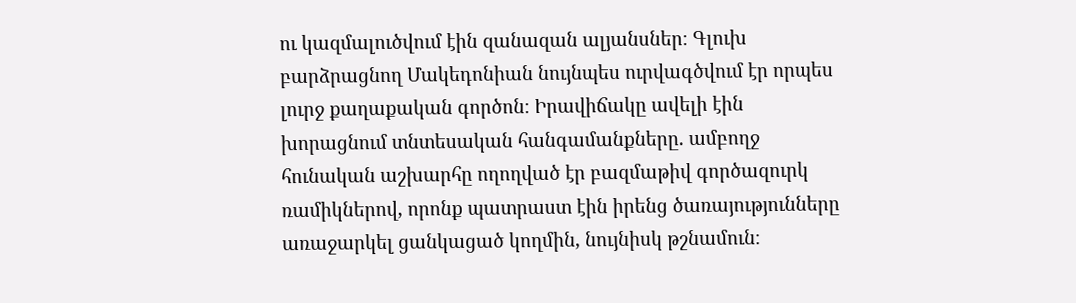ու կազմալուծվում էին զանազան ալյանսներ։ Գլուխ բարձրացնող Մակեդոնիան նույնպես ուրվագծվում էր որպես լուրջ քաղաքական գործոն։ Իրավիճակը ավելի էին խորացնում տնտեսական հանգամանքները. ամբողջ հունական աշխարհը ողողված էր բազմաթիվ գործազուրկ ռամիկներով, որոնք պատրաստ էին իրենց ծառայությունները առաջարկել ցանկացած կողմին, նույնիսկ թշնամուն։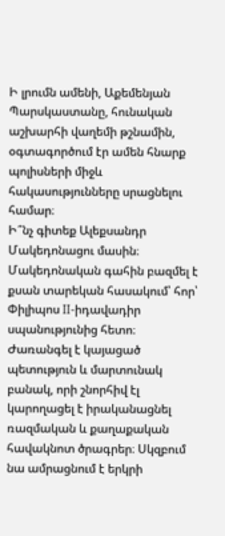Ի լրումն ամենի, Աքեմենյան Պարսկաստանը, հունական աշխարհի վաղեմի թշնամին, օգտագործում էր ամեն հնարք պոլիսների միջև հակասությունները սրացնելու համար։
Ի՞նչ գիտեք Ալեքսանդր Մակեդոնացու մասին։ Մակեդոնական գահին բազմել է քսան տարեկան հասակում՝ հոր՝ Փիլիպոս II-իդավադիր սպանությունից հետո։ Ժառանգել է կայացած պետություն և մարտունակ բանակ, որի շնորհիվ էլ կարողացել է իրականացնել ռազմական և քաղաքական հավակնոտ ծրագրեր։ Սկզբում նա ամրացնում է երկրի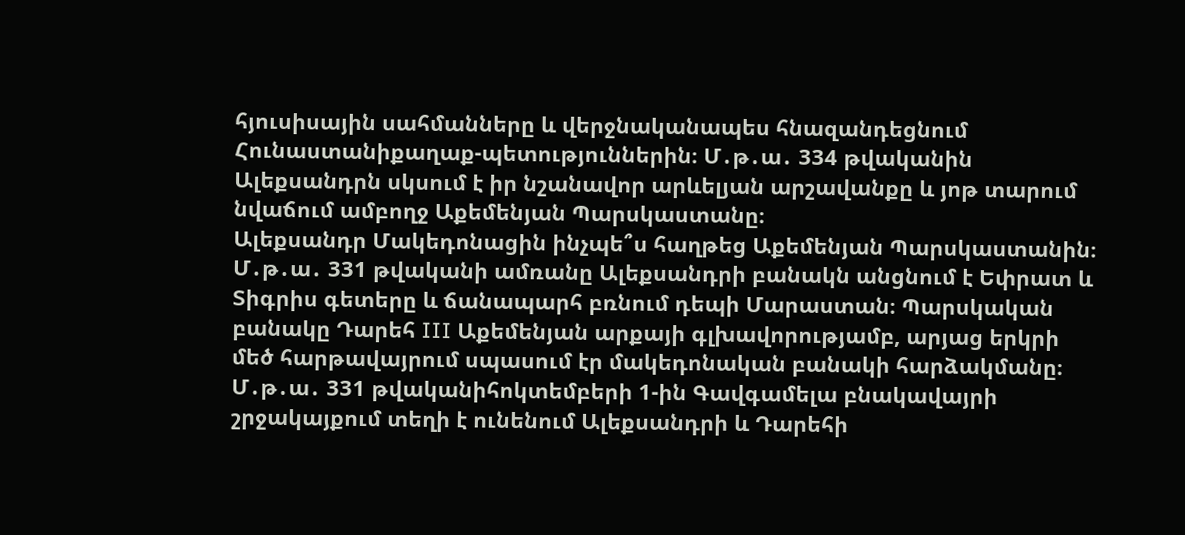հյուսիսային սահմանները և վերջնականապես հնազանդեցնում Հունաստանիքաղաք-պետություններին։ Մ․թ․ա․ 334 թվականին Ալեքսանդրն սկսում է իր նշանավոր արևելյան արշավանքը և յոթ տարում նվաճում ամբողջ Աքեմենյան Պարսկաստանը։
Ալեքսանդր Մակեդոնացին ինչպե՞ս հաղթեց Աքեմենյան Պարսկաստանին։ Մ․թ․ա․ 331 թվականի ամռանը Ալեքսանդրի բանակն անցնում է Եփրատ և Տիգրիս գետերը և ճանապարհ բռնում դեպի Մարաստան։ Պարսկական բանակը Դարեհ III Աքեմենյան արքայի գլխավորությամբ, արյաց երկրի մեծ հարթավայրում սպասում էր մակեդոնական բանակի հարձակմանը։ Մ․թ․ա․ 331 թվականիհոկտեմբերի 1-ին Գավգամելա բնակավայրի շրջակայքում տեղի է ունենում Ալեքսանդրի և Դարեհի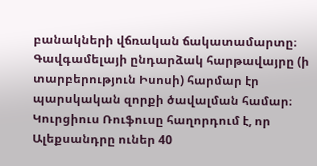բանակների վճռական ճակատամարտը։ Գավգամելայի ընդարձակ հարթավայրը (ի տարբերություն Իսոսի) հարմար էր պարսկական զորքի ծավալման համար։ Կուրցիուս Ռուֆուսը հաղորդում է, որ Ալեքսանդրը ուներ 40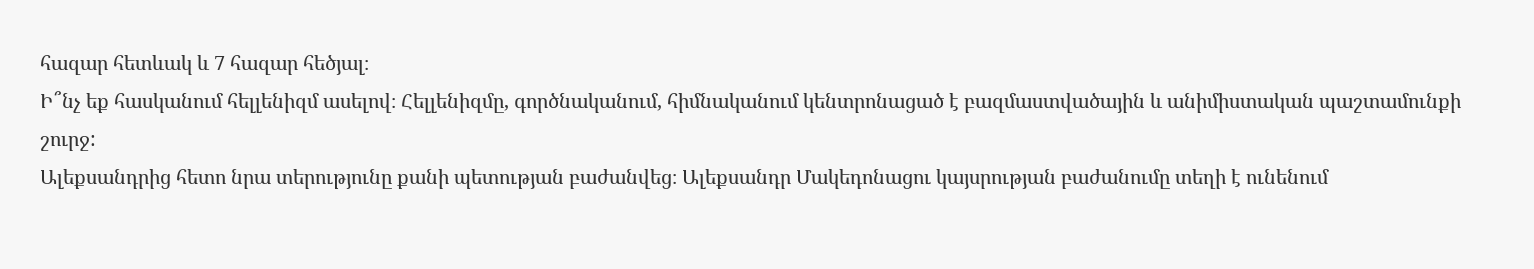հազար հետևակ և 7 հազար հեծյալ։
Ի՞նչ եք հասկանում հելլենիզմ ասելով։ Հելլենիզմը, գործնականում, հիմնականում կենտրոնացած է բազմաստվածային և անիմիստական պաշտամունքի շուրջ:
Ալեքսանդրից հետո նրա տերությունը քանի պետության բաժանվեց։ Ալեքսանդր Մակեդոնացու կայսրության բաժանումը տեղի է ունենում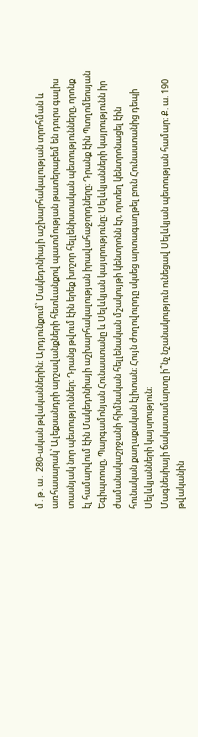մ․թ․ա․ 280-ական թվականներին։ Արդյունքում՝ Մակեդոնիայի աշխարհակալության տրոհման և առհասարակ՝ Ալեքսանդրի արշավանքների հետևանքով պատմության թատերաբեմ են դուրս գալիս տասնյակ նոր պետություններ։ Դրանց թվում էին երեք խոշոր հելլենիստական պետությունները, որոնք էլ համարվում էին Մակեդոնիայի աշխարհակալության իրավահաջորդները։ Դրանք էին Պտղոմեոսյան Եգիպտոսը, Պարգամոնյան Հունաստանը և Սելևկյան կայսրությունը։ Սելևկյանների կայրությունն իր ժամանակաշրջանի հիմնական հելլենական մշակույթի կենտրոնն էր, որտեղ կենտրոնացել էին հունական քաղաքական էլիտան։ Հույն ժողովուրդը սկսեց արտագաղթել բուն Հունաստանից դեպի Սելևկյանների կայսրություն։
Մագնեսիայի ճակատամարտը ի՞նչ նշանակություն ունեցավ Սելևկյան պետության համար։ Ք. ա. 190 թվականին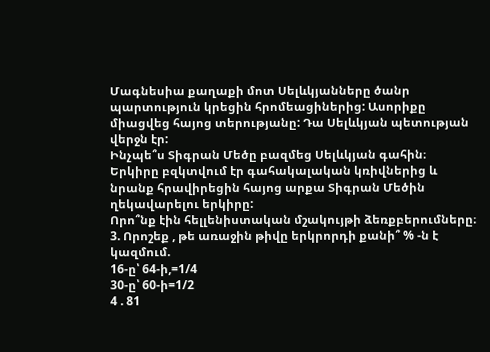Մագնեսիա քաղաքի մոտ Սելևկյանները ծանր պարտություն կրեցին հրոմեացիներից: Ասորիքը միացվեց հայոց տերությանը: Դա Սելևկյան պետության վերջն էր:
Ինչպե՞ս Տիգրան Մեծը բազմեց Սելևկյան գահին։ Երկիրը բզկտվում էր գահակալական կռիվներից և նրանք հրավիրեցին հայոց արքա Տիգրան Մեծին ղեկավարելու երկիրը:
Որո՞նք էին հելլենիստական մշակույթի ձեռքբերումները։
3. Որոշեք , թե առաջին թիվը երկրորդի քանի՞ % -ն է կազմում.
16-ը՝ 64-ի,=1/4
30-ը՝ 60-ի=1/2
4 . 81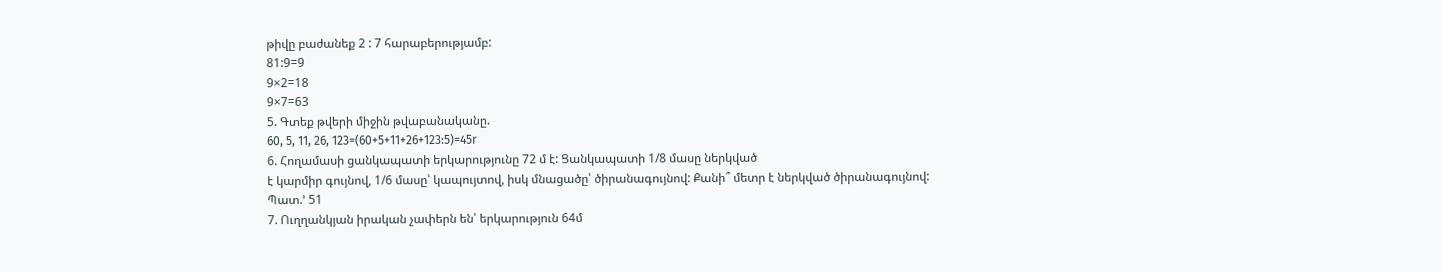թիվը բաժանեք 2 : 7 հարաբերությամբ:
81:9=9
9×2=18
9×7=63
5. Գտեք թվերի միջին թվաբանականը.
60, 5, 11, 26, 123=(60+5+11+26+123:5)=45r
6. Հողամասի ցանկապատի երկարությունը 72 մ է: Ցանկապատի 1/8 մասը ներկված
է կարմիր գույնով, 1/6 մասը՝ կապույտով, իսկ մնացածը՝ ծիրանագույնով: Քանի՞ մետր է ներկված ծիրանագույնով:
Պատ.’ 51
7. Ուղղանկյան իրական չափերն են՝ երկարություն 64մ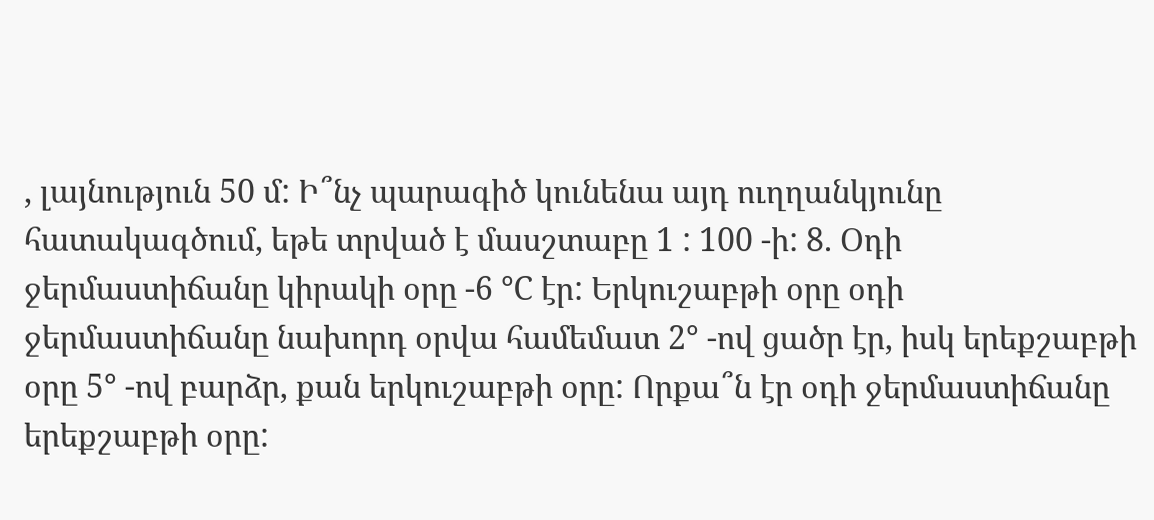, լայնություն 50 մ: Ի՞նչ պարագիծ կունենա այդ ուղղանկյունը հատակագծում, եթե տրված է մասշտաբը 1 : 100 -ի: 8. Օդի ջերմաստիճանը կիրակի օրը -6 ℃ էր: Երկուշաբթի օրը օդի ջերմաստիճանը նախորդ օրվա համեմատ 2° -ով ցածր էր, իսկ երեքշաբթի օրը 5° -ով բարձր, քան երկուշաբթի օրը: Որքա՞ն էր օդի ջերմաստիճանը երեքշաբթի օրը: